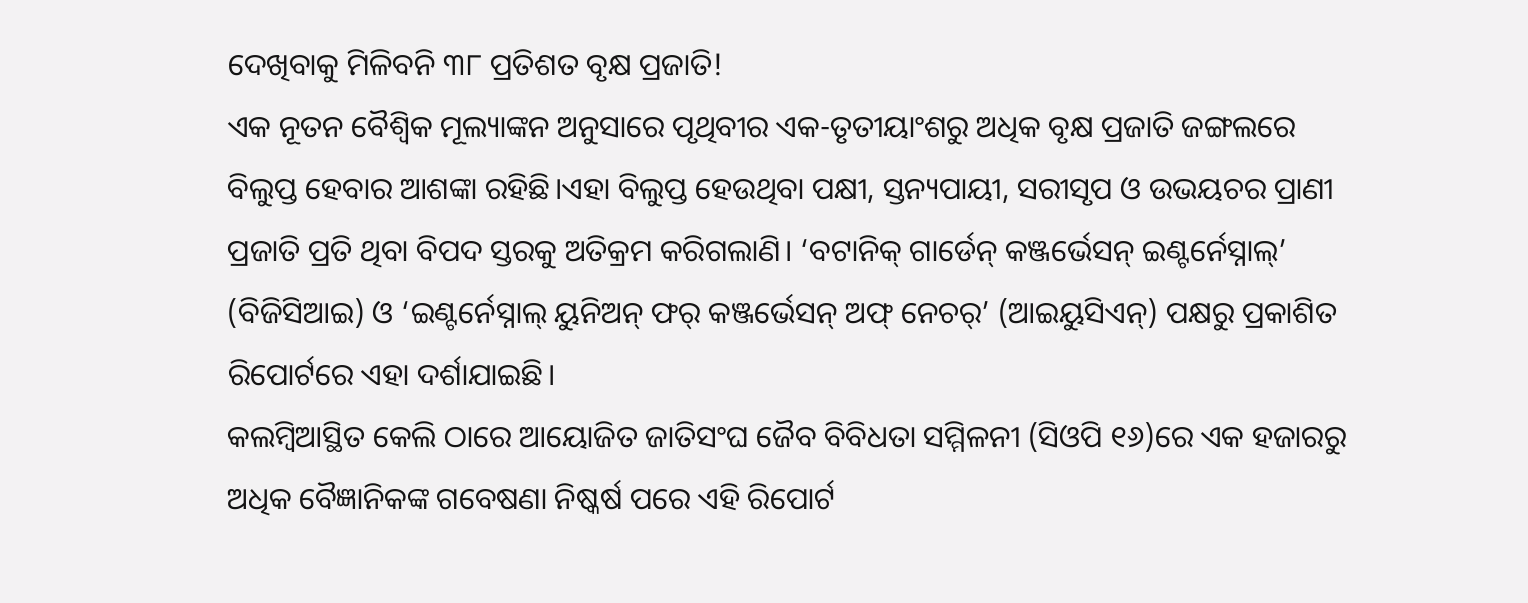ଦେଖିବାକୁ ମିଳିବନି ୩୮ ପ୍ରତିଶତ ବୃକ୍ଷ ପ୍ରଜାତି!
ଏକ ନୂତନ ବୈଶ୍ୱିକ ମୂଲ୍ୟାଙ୍କନ ଅନୁସାରେ ପୃଥିବୀର ଏକ-ତୃତୀୟାଂଶରୁ ଅଧିକ ବୃକ୍ଷ ପ୍ରଜାତି ଜଙ୍ଗଲରେ ବିଲୁପ୍ତ ହେବାର ଆଶଙ୍କା ରହିଛି।ଏହା ବିଲୁପ୍ତ ହେଉଥିବା ପକ୍ଷୀ, ସ୍ତନ୍ୟପାୟୀ, ସରୀସୃପ ଓ ଉଭୟଚର ପ୍ରାଣୀ ପ୍ରଜାତି ପ୍ରତି ଥିବା ବିପଦ ସ୍ତରକୁ ଅତିକ୍ରମ କରିଗଲାଣି। ‘ବଟାନିକ୍ ଗାର୍ଡେନ୍ କଞ୍ଜର୍ଭେସନ୍ ଇଣ୍ଟର୍ନେସ୍ନାଲ୍’ (ବିଜିସିଆଇ) ଓ ‘ଇଣ୍ଟର୍ନେସ୍ନାଲ୍ ୟୁନିଅନ୍ ଫର୍ କଞ୍ଜର୍ଭେସନ୍ ଅଫ୍ ନେଚର୍’ (ଆଇୟୁସିଏନ୍) ପକ୍ଷରୁ ପ୍ରକାଶିତ ରିପୋର୍ଟରେ ଏହା ଦର୍ଶାଯାଇଛି।
କଲମ୍ବିଆସ୍ଥିତ କେଲି ଠାରେ ଆୟୋଜିତ ଜାତିସଂଘ ଜୈବ ବିବିଧତା ସମ୍ମିଳନୀ (ସିଓପି ୧୬)ରେ ଏକ ହଜାରରୁ ଅଧିକ ବୈଜ୍ଞାନିକଙ୍କ ଗବେଷଣା ନିଷ୍କର୍ଷ ପରେ ଏହି ରିପୋର୍ଟ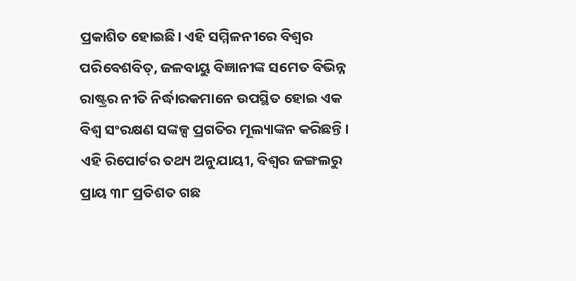ପ୍ରକାଶିତ ହୋଇଛି। ଏହି ସମ୍ମିଳନୀରେ ବିଶ୍ୱର ପରିବେଶବିତ୍, ଜଳବାୟୁ ବିଜ୍ଞାନୀଙ୍କ ସମେତ ବିଭିନ୍ନ ରାଷ୍ଟ୍ରର ନୀତି ନିର୍ଦ୍ଧାରକମାନେ ଉପସ୍ଥିତ ହୋଇ ଏକ ବିଶ୍ୱ ସଂରକ୍ଷଣ ସଙ୍କଳ୍ପ ପ୍ରଗତିର ମୂଲ୍ୟାଙ୍କନ କରିଛନ୍ତି।
ଏହି ରିପୋର୍ଟର ତଥ୍ୟ ଅନୁଯାୟୀ, ବିଶ୍ୱର ଜଙ୍ଗଲରୁ ପ୍ରାୟ ୩୮ ପ୍ରତିଶତ ଗଛ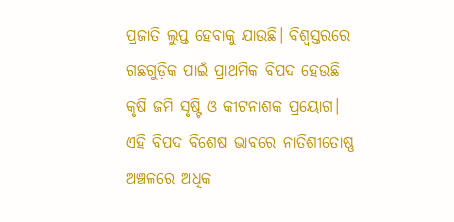ପ୍ରଜାତି ଲୁପ୍ତ ହେବାକୁ ଯାଉଛି। ବିଶ୍ୱସ୍ତରରେ ଗଛଗୁଡ଼ିକ ପାଇଁ ପ୍ରାଥମିକ ବିପଦ ହେଉଛି କୃଷି ଜମି ସୃଷ୍ଟି ଓ କୀଟନାଶକ ପ୍ରୟୋଗ। ଏହି ବିପଦ ବିଶେଷ ଭାବରେ ନାତିଶୀତୋଷ୍ଣ ଅଞ୍ଚଳରେ ଅଧିକ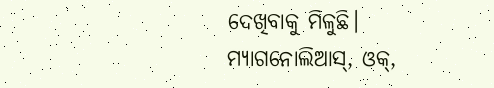ଦେଖିବାକୁ ମିଳୁଛି।
ମ୍ୟାଗନୋଲିଆସ୍, ଓକ୍,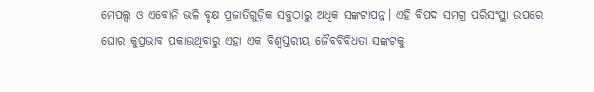ମେପଲ୍ସ ଓ ଏବୋନି ଭଳି ବୃକ୍ଷ ପ୍ରଜାତିଗୁଡ଼ିକ ସବୁଠାରୁ ଅଧିକ ସଙ୍କଟାପନ୍ନ। ଏହି ବିପଦ ସମଗ୍ର ପରିସଂସ୍ଥା ଉପରେ ଘୋର କୁପ୍ରଭାବ ପକାଉଥିବାରୁ ଏହା ଏକ ବିଶ୍ୱସ୍ତରୀୟ ଜୈବବିବିଧତା ସଙ୍କଟକୁ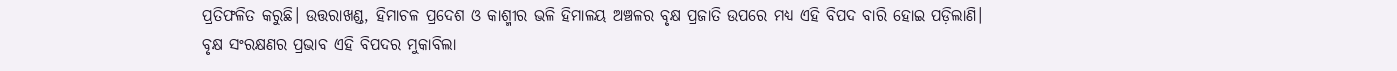ପ୍ରତିଫଳିତ କରୁଛି। ଉତ୍ତରାଖଣ୍ଡ, ହିମାଚଳ ପ୍ରଦେଶ ଓ କାଶ୍ମୀର ଭଳି ହିମାଳୟ ଅଞ୍ଚଳର ବୃକ୍ଷ ପ୍ରଜାତି ଉପରେ ମଧ୍ୟ ଏହି ବିପଦ ବାରି ହୋଇ ପଡ଼ିଲାଣି।
ବୃକ୍ଷ ସଂରକ୍ଷଣର ପ୍ରଭାବ ଏହି ବିପଦର ମୁକାବିଲା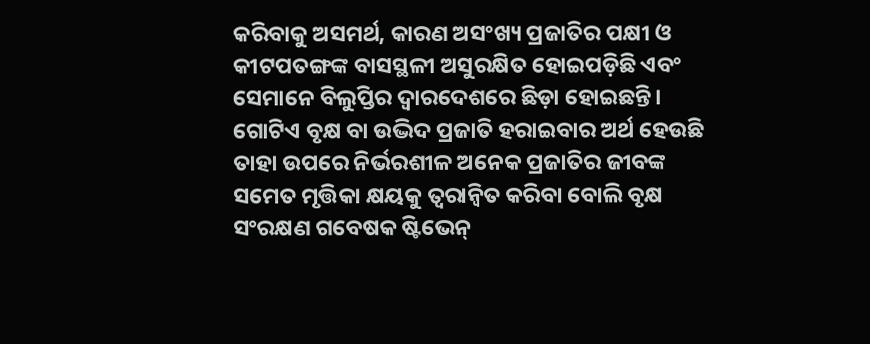କରିବାକୁ ଅସମର୍ଥ, କାରଣ ଅସଂଖ୍ୟ ପ୍ରଜାତିର ପକ୍ଷୀ ଓ କୀଟପତଙ୍ଗଙ୍କ ବାସସ୍ଥଳୀ ଅସୁରକ୍ଷିତ ହୋଇପଡ଼ିଛି ଏବଂ ସେମାନେ ବିଲୁପ୍ତିର ଦ୍ୱାରଦେଶରେ ଛିଡ଼ା ହୋଇଛନ୍ତି। ଗୋଟିଏ ବୃକ୍ଷ ବା ଉଦ୍ଭିଦ ପ୍ରଜାତି ହରାଇବାର ଅର୍ଥ ହେଉଛି ତାହା ଉପରେ ନିର୍ଭରଶୀଳ ଅନେକ ପ୍ରଜାତିର ଜୀବଙ୍କ ସମେତ ମୃତ୍ତିକା କ୍ଷୟକୁ ତ୍ୱରାନ୍ୱିତ କରିବା ବୋଲି ବୃକ୍ଷ ସଂରକ୍ଷଣ ଗବେଷକ ଷ୍ଟିଭେନ୍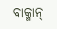ବାକ୍ମାନ୍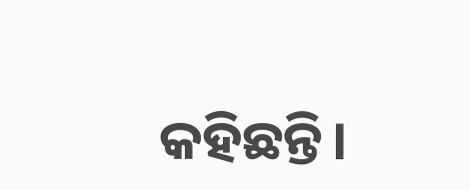କହିଛନ୍ତି।